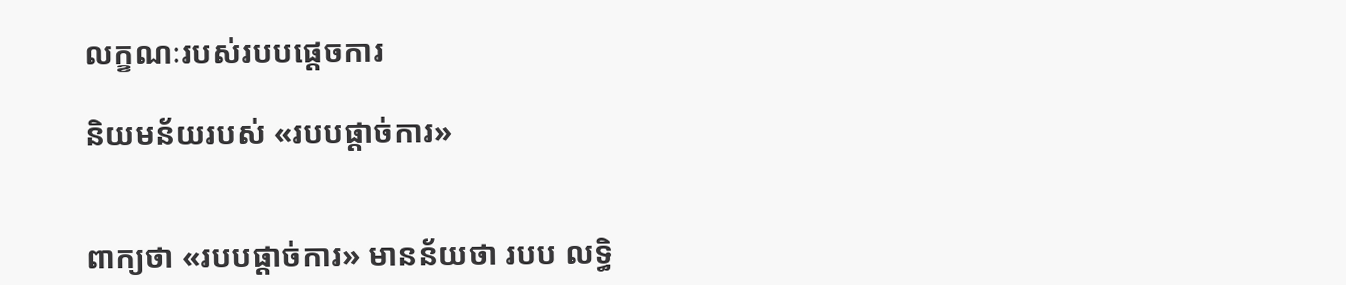លក្ខណៈរបស់របបផ្តេចការ

និយមន័យរបស់ «របបផ្តាច់ការ»


ពាក្យថា «របបផ្តាច់ការ» មានន័យថា របប លទ្ធិ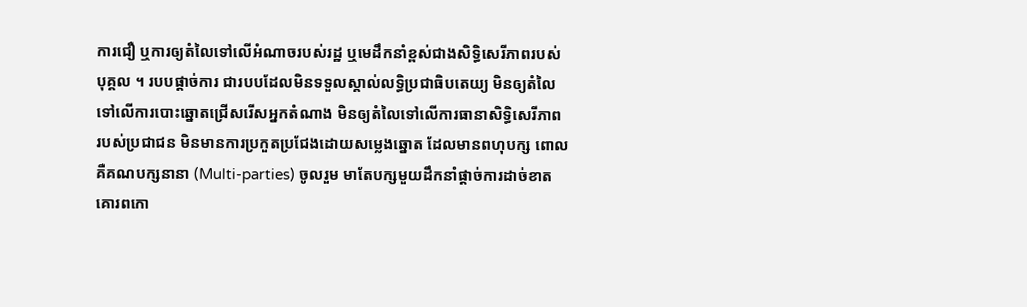ការជឿ ឬការឲ្យតំលៃទៅលើអំណាចរបស់រដ្ឋ ឬមេដឹកនាំខ្ពស់ជាងសិទ្ធិសេរីភាពរបស់បុគ្គល ។ របបផ្តាច់ការ ជារបបដែលមិនទទួលស្គាល់លទ្ធិប្រជាធិបតេយ្យ មិនឲ្យតំលៃទៅលើការបោះឆ្នោតជ្រើសរើសអ្នកតំណាង មិនឲ្យតំលៃទៅលើការធានាសិទ្ធិសេរីភាព របស់ប្រជាជន មិនមានការប្រកួតប្រជែងដោយសម្លេងឆ្នោត ដែលមានពហុបក្ស ពោលគឺគណបក្សនានា (Multi-parties) ចូលរួម មាតែបក្សមួយដឹកនាំផ្តាច់ការដាច់ខាត គោរពកោ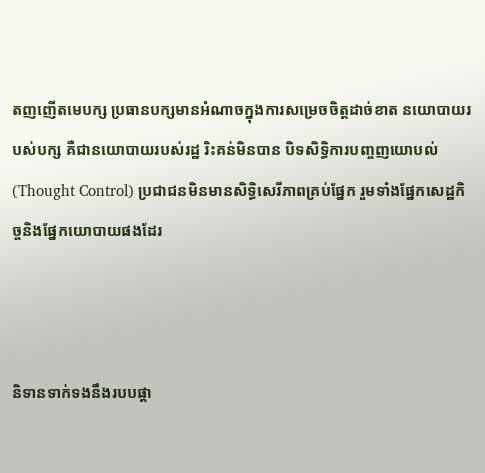តញញើតមេបក្ស ប្រធានបក្សមានអំណាចក្នុងការសម្រេចចិត្តដាច់ខាត នយោបាយរបស់បក្ស គឺជានយោបាយរបស់រដ្ឋ រិះគន់មិនបាន បិទសិទ្ធិការបញ្ចញយោបល់ (Thought Control) ប្រជាជនមិនមានសិទ្ធិសេរីភាពគ្រប់ផ្នែក រួមទាំងផ្នែកសេដ្ឋកិច្ចនិងផ្នែកយោបាយផងដែរ



និទានទាក់ទងនឹងរបបផ្តា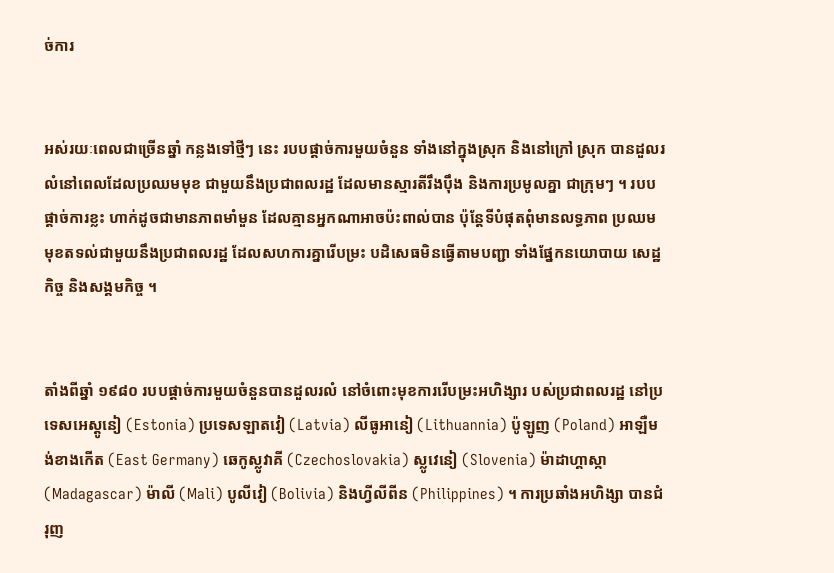ច់ការ


អស់រយៈពេលជាច្រើនឆ្នាំ កន្លងទៅថ្មីៗ នេះ របបផ្តាច់ការមួយចំនួន ទាំងនៅក្នុងស្រុក និងនៅក្រៅ ស្រុក បានដួលរលំនៅពេលដែលប្រឈមមុខ ជាមួយនឹងប្រជាពលរដ្ឋ ដែលមានស្មារតីរឹងប៉ឹង និងការប្រមូលគ្នា ជាក្រុមៗ ។ របបផ្តាច់ការខ្លះ ហាក់ដូចជាមានភាពមាំមួន ដែលគ្មានអ្នកណាអាចប៉ះពាល់បាន ប៉ុន្តែទីបំផុតពុំមានលទ្ធភាព ប្រឈមមុខតទល់ជាមួយនឹងប្រជាពលរដ្ឋ ដែលសហការគ្នារើបម្រះ បដិសេធមិនធ្វើតាមបញ្ជា ទាំងផែ្នកនយោបាយ សេដ្ឋកិច្ច និងសង្គមកិច្ច ។


តាំងពីឆ្នាំ ១៩៨០ របបផ្តាច់ការមួយចំនួនបានដួលរលំ នៅចំពោះមុខការរើបម្រះអហិង្សារ បស់ប្រជាពលរដ្ឋ នៅប្រទេសអេស្តូនៀ (Estonia) ប្រទេសឡាតវៀ (Latvia) លីធូអានៀ (Lithuannia) ប៉ូឡូញ (Poland) អាឡឺមង់ខាងកើត (East Germany) ឆេកូស្លូវាគី (Czechoslovakia) ស្លូវេនៀ (Slovenia) ម៉ាដាហ្គាស្កា (Madagascar) ម៉ាលី (Mali) បូលីវៀ (Bolivia) និងហ្វីលីពីន (Philippines) ។ ការប្រឆាំងអហិង្សា បានជំរុញ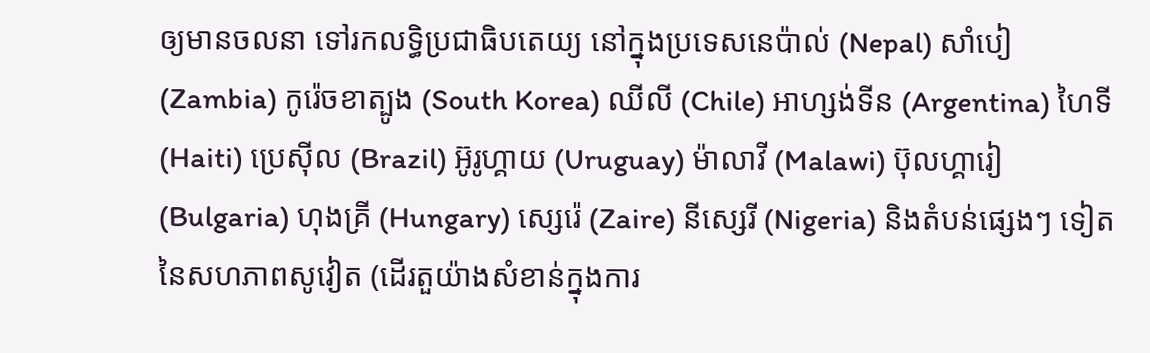ឲ្យមានចលនា ទៅរកលទ្ធិប្រជាធិបតេយ្យ នៅក្នុងប្រទេសនេប៉ាល់ (Nepal) សាំបៀ (Zambia) កូរ៉េចខាត្បូង (South Korea) ឈីលី (Chile) អាហ្សង់ទីន (Argentina) ហៃទី (Haiti) ប្រេស៊ីល (Brazil) អ៊ូរូហ្គាយ (Uruguay) ម៉ាលាវី (Malawi) ប៊ុលហ្គារៀ (Bulgaria) ហុងគ្រី (Hungary) ស្សេរ៉េ (Zaire) នីស្សេរី (Nigeria) និងតំបន់ផ្សេងៗ ទៀត នៃសហភាពសូវៀត (ដើរតួយ៉ាងសំខាន់ក្នុងការ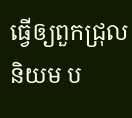ធ្វើឲ្យពួកជ្រុលនិយម ប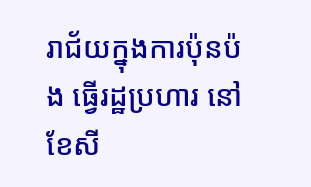រាជ័យក្នុងការប៉ុនប៉ង ធ្វើរដ្ឋប្រហារ នៅខែសី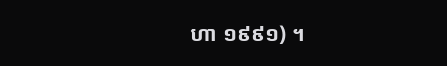ហា ១៩៩១) ។